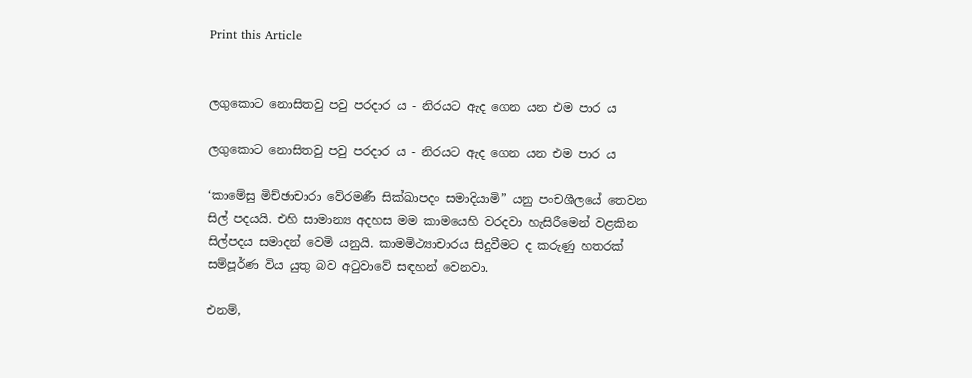Print this Article


ලගුකොට නොසිතවු පවු පරදාර ය - නිරයට ඇද ගෙන යන එම පාර ය

ලගුකොට නොසිතවු පවු පරදාර ය - නිරයට ඇද ගෙන යන එම පාර ය

‘කාමේසු මිච්ඡාචාරා වේරමණී සික්ඛාපදං සමාදියාමි” යනු පංචශීලයේ තෙවන සිල් පදයයි. එහි සාමාන්‍ය අදහස මම කාමයෙහි වරදවා හැසිරීමෙන් වළකින සිල්පදය සමාදන් වෙමි යනුයි. කාමමිථ්‍යාචාරය සිදුවීමට ද කරුණු හතරක් සම්පූර්ණ විය යුතු බව අටුවාවේ සඳහන් වෙනවා.

එනම්,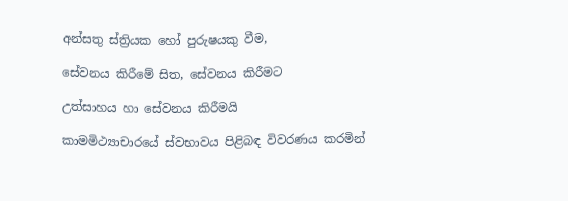අන්සතු ස්ත්‍රියක හෝ පුරුෂයකු වීම,

සේවනය කිරීමේ සිත, සේවනය කිරීමට

උත්සාහය හා සේවනය කිරීමයි

කාමමිථ්‍යාචාරයේ ස්වභාවය පිළිබඳ විවරණය කරමින්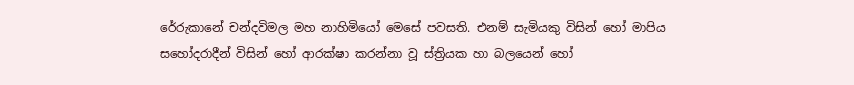රේරුකානේ චන්දවිමල මහ නාහිමියෝ මෙසේ පවසති. එනම් සැමියකු විසින් හෝ මාපිය සහෝදරාදීන් විසින් හෝ ආරක්ෂා කරන්නා වූ ස්ත්‍රියක හා බලයෙන් හෝ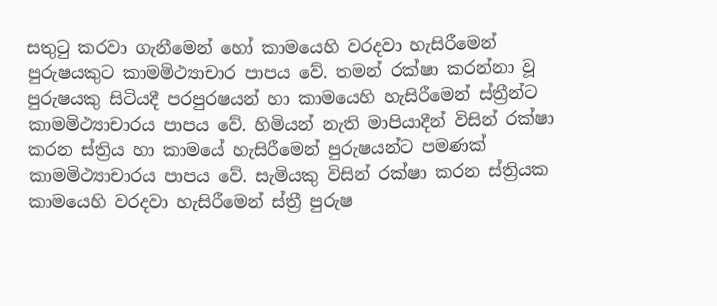සතුටු කරවා ගැනීමෙන් හෝ කාමයෙහි වරදවා හැසිරීමෙන් පුරුෂයකුට කාමමිථ්‍යාචාර පාපය වේ. තමන් රක්ෂා කරන්නා වූ පුරුෂයකු සිටියදී පරපුරෂයන් හා කාමයෙහි හැසිරීමෙන් ස්ත්‍රීන්ට කාමමිථ්‍යාචාරය පාපය වේ. හිමියන් නැති මාපියාදීන් විසින් රක්ෂා කරන ස්ත්‍රිය හා කාමයේ හැසිරීමෙන් පුරුෂයන්ට පමණක් කාමමිථ්‍යාචාරය පාපය වේ. සැමියකු විසින් රක්ෂා කරන ස්ත්‍රියක කාමයෙහි වරදවා හැසිරීමෙන් ස්ත්‍රී පුරුෂ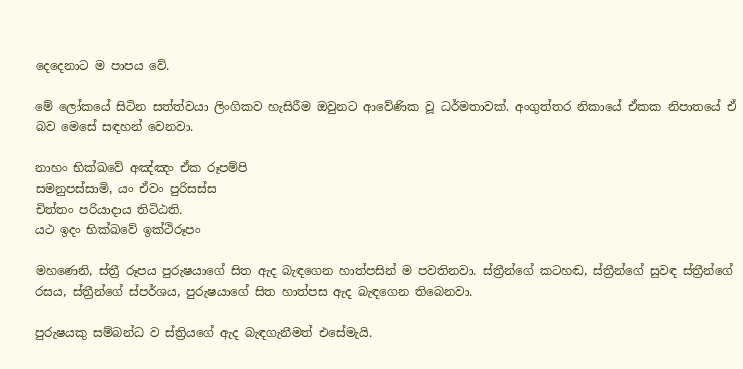දෙදෙනාට ම පාපය වේ.

මේ ලෝකයේ සිටින සත්ත්වයා ලිංගිකව හැසිරීම ඔවුනට ආවේණික වූ ධර්මතාවක්. අංගුත්තර නිකායේ ඒකක නිපාතයේ ඒ බව මෙසේ සඳහන් වෙනවා.

නාහං භික්ඛවේ අඤ්ඤං ඒක රූපම්පි
සමනුපස්සාමි, යං ඒවං පුරිසස්ස
චිත්තං පරියාදාය තිටිඨති.
යථ ඉදං භික්ඛවේ ඉක්ථිරූපං

මහණෙනි, ස්ත්‍රී රූපය පුරුෂයාගේ සිත ඇද බැඳගෙන හාත්පසින් ම පවතිනවා. ස්ත්‍රීන්ගේ කටහඬ, ස්ත්‍රීන්ගේ සුවඳ ස්ත්‍රීන්ගේ රසය, ස්ත්‍රීන්ගේ ස්පර්ශය, පුරුෂයාගේ සිත හාත්පස ඇද බැඳගෙන තිබෙනවා.

පුරුෂයකු සම්බන්ධ ව ස්ත්‍රියගේ ඇද බැඳගැනීමත් එසේමැයි.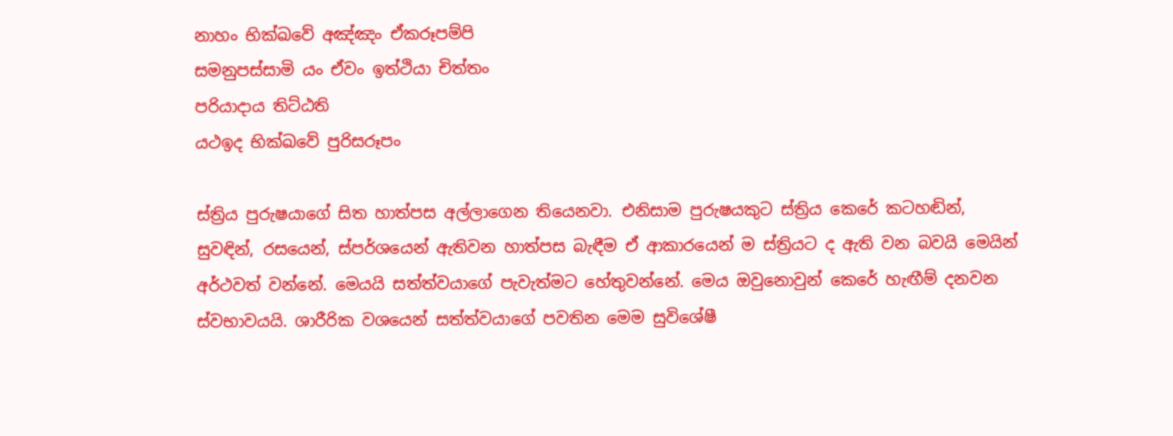නාහං භික්ඛවේ අඤ්ඤං ඒකරූපම්පි
සමනුපස්සාමි යං ඒවං ඉත්ථියා චිත්තං
පරියාදාය තිට්ඨති
යථඉද භික්ඛවේ පුරිසරූපං

ස්ත්‍රිය පුරුෂයාගේ සිත හාත්පස අල්ලාගෙන තියෙනවා. එනිසාම පුරුෂයකුට ස්ත්‍රිය කෙරේ කටහඬින්, සුවඳින්, රසයෙන්, ස්පර්ශයෙන් ඇතිවන හාත්පස බැඳීම ඒ ආකාරයෙන් ම ස්ත්‍රියට ද ඇති වන බවයි මෙයින් අර්ථවත් වන්නේ. මෙයයි සත්ත්වයාගේ පැවැත්මට හේතුවන්නේ. මෙය ඔවුනොවුන් කෙරේ හැඟීම් දනවන ස්වභාවයයි. ශාරීරික වශයෙන් සත්ත්වයාගේ පවතින මෙම සුවිශේෂී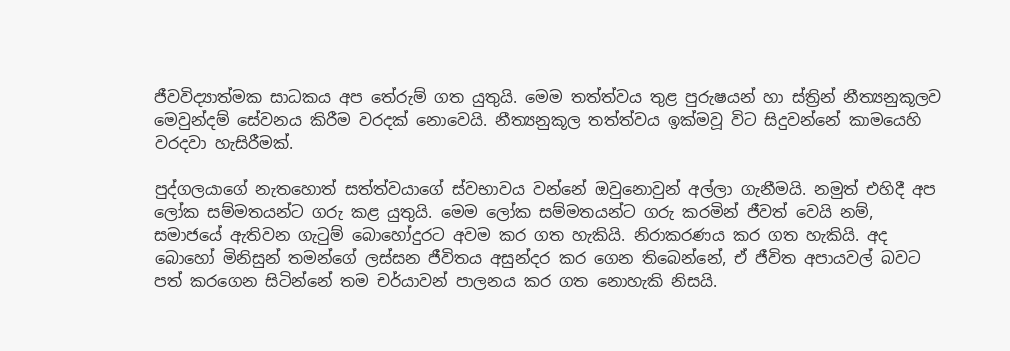ජීවවිද්‍යාත්මක සාධකය අප තේරුම් ගත යුතුයි. මෙම තත්ත්වය තුළ පුරුෂයන් හා ස්ත්‍රින් නීත්‍යනුකූලව මෙවුන්දම් සේවනය කිරීම වරදක් නොවෙයි. නීත්‍යනුකූල තත්ත්වය ඉක්මවූ විට සිදුවන්නේ කාමයෙහි වරදවා හැසිරීමක්.

පුද්ගලයාගේ නැතහොත් සත්ත්වයාගේ ස්වභාවය වන්නේ ඔවුනොවුන් අල්ලා ගැනීමයි. නමුත් එහිදී අප ලෝක සම්මතයන්ට ගරු කළ යුතුයි. මෙම ලෝක සම්මතයන්ට ගරු කරමින් ජීවත් වෙයි නම්, සමාජයේ ඇතිවන ගැටුම් බොහෝදුරට අවම කර ගත හැකියි. නිරාකරණය කර ගත හැකියි. අද බොහෝ මිනිසුන් තමන්ගේ ලස්සන ජීවිතය අසුන්දර කර ගෙන තිබෙන්නේ, ඒ ජීවිත අපායවල් බවට පත් කරගෙන සිටින්නේ තම චර්යාවන් පාලනය කර ගත නොහැකි නිසයි.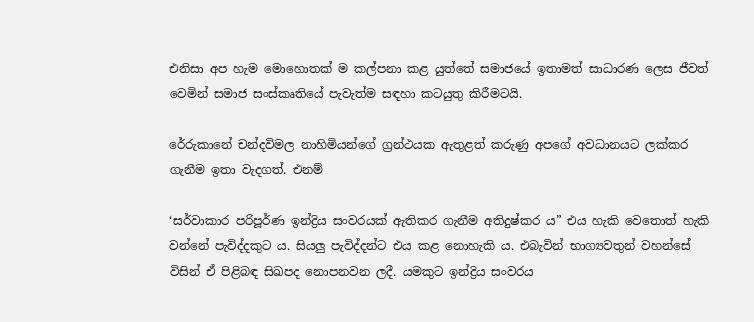එනිසා අප හැම මොහොතක් ම කල්පනා කළ යුත්තේ සමාජයේ ඉතාමත් සාධාරණ ලෙස ජීවත් වෙමින් සමාජ සංස්කෘතියේ පැවැත්ම සඳහා කටයුතු කිරීමටයි.

රේරුකානේ චන්දවිමල නාහිමියන්ගේ ග්‍රන්ථයක ඇතුළත් කරුණු අපගේ අවධානයට ලක්කර ගැනීම ඉතා වැදගත්. එනම්

‘සර්වාකාර පරිපූර්ණ ඉන්ද්‍රිය සංවරයක් ඇතිකර ගැනීම අතිදුෂ්කර ය” එය හැකි වෙතොත් හැකි වන්නේ පැවිද්දකුට ය. සියලු පැවිද්දන්ට එය කළ නොහැකි ය. එබැවින් භාග්‍යවතුන් වහන්සේ විසින් ඒ පිළිබඳ සිඛපද නොපනවන ලදී. යමකුට ඉන්ද්‍රිය සංවරය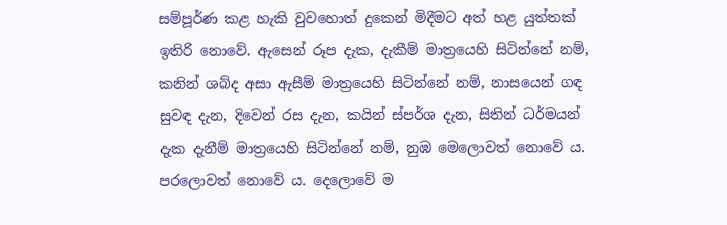සම්පූර්ණ කළ හැකි වුවහොත් දුකෙන් මිදීමට අත් හළ යුත්තක් ඉතිරි නොවේ. ඇසෙන් රූප දැක, දැකීම් මාත්‍රයෙහි සිටින්නේ නම්, කනින් ශබ්ද අසා ඇසීම් මාත්‍රයෙහි සිටින්නේ නම්, නාසයෙන් ගඳ සුවඳ දැන, දිවෙන් රස දැන, කයින් ස්පර්ශ දැන, සිතින් ධර්මයන් දැක දැනීම් මාත්‍රයෙහි සිටින්නේ නම්, නුඹ මෙලොවත් නොවේ ය. පරලොවත් නොවේ ය. දෙලොවේ ම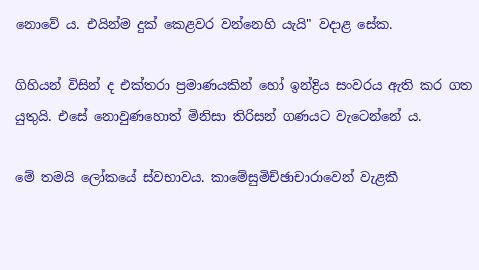නොවේ ය. එයින්ම දුක් කෙළවර වන්නෙහි යැයි" වදාළ සේක.

ගිහියන් විසින් ද එක්තරා ප්‍රමාණයකින් හෝ ඉන්ද්‍රිය සංවරය ඇති කර ගත යුතුයි. එසේ නොවුණහොත් මිනිසා තිරිසන් ගණයට වැටෙන්නේ ය.

මේ තමයි ලෝකයේ ස්වභාවය. කාමේසුමිච්ඡාචාරාවෙන් වැළකී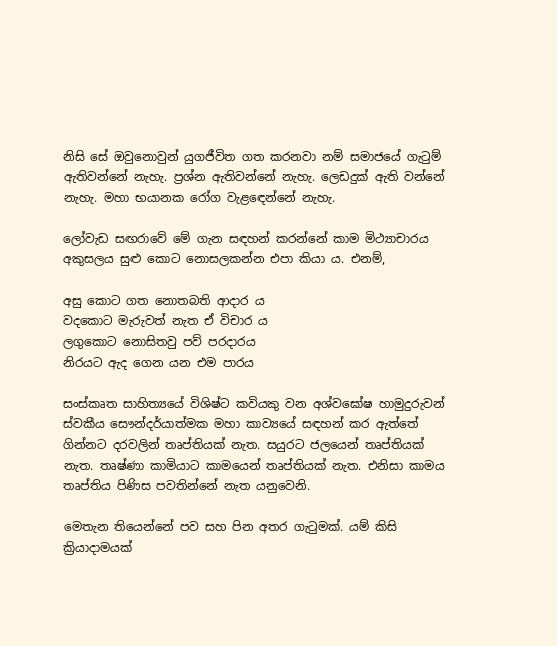නිසි සේ ඔවුනොවුන් යුගජීවිත ගත කරනවා නම් සමාජයේ ගැටුම් ඇතිවන්නේ නැහැ. ප්‍රශ්න ඇතිවන්නේ නැහැ. ලෙඩදුක් ඇති වන්නේ නැහැ. මහා භයානක රෝග වැළඳෙන්නේ නැහැ.

ලෝවැඩ සඟරාවේ මේ ගැන සඳහන් කරන්නේ කාම මිථ්‍යාචාරය අකුසලය සුළු කොට නොසලකන්න එපා කියා ය. එනම්,

අසු කොට ගත නොතබති ආදාර ය
වදකොට මැරුවත් නැත ඒ විචාර ය
ලගුකොට නොසිතවු පව් පරදාරය
නිරයට ඇද ගෙන යන එම පාරය

සංස්කෘත සාහිත්‍යයේ විශිෂ්ට කවියකු වන අශ්වඝෝෂ හාමුදුරුවන් ස්වකීය සෞන්දර්යාත්මක මහා කාව්‍යයේ සඳහන් කර ඇත්තේ ගින්නට දරවලින් තෘප්තියක් නැත. සයුරට ජලයෙන් තෘප්තියක් නැත. තෘෂ්ණා කාමියාට කාමයෙන් තෘප්තියක් නැත. එනිසා කාමය තෘප්තිය පිණිස පවතින්නේ නැත යනුවෙනි.

මෙතැන තියෙන්නේ පව සහ පින අතර ගැටුමක්. යම් කිසි ක්‍රියාදාමයක්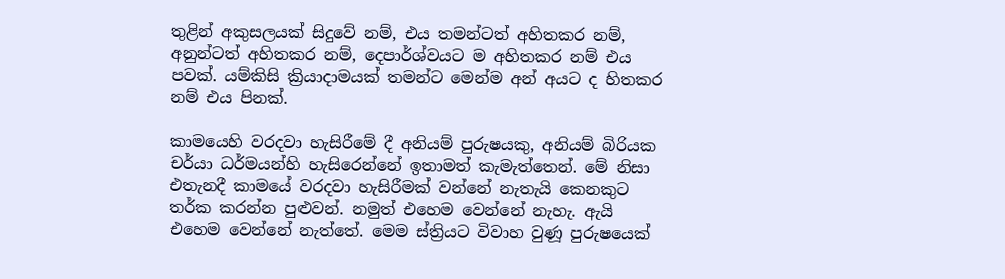තුළින් අකුසලයක් සිදුවේ නම්, එය තමන්ටත් අහිතකර නම්, අනුන්ටත් අහිතකර නම්, දෙපාර්ශ්වයට ම අහිතකර නම් එය පවක්. යම්කිසි ක්‍රියාදාමයක් තමන්ට මෙන්ම අන් අයට ද හිතකර නම් එය පිනක්.

කාමයෙහි වරදවා හැසිරීමේ දී අනියම් පුරුෂයකු, අනියම් බිරියක චර්යා ධර්මයන්හි හැසිරෙන්නේ ඉතාමත් කැමැත්තෙන්. මේ නිසා එතැනදී කාමයේ වරදවා හැසිරීමක් වන්නේ නැතැයි කෙනකුට තර්ක කරන්න පුළුවන්. නමුත් එහෙම වෙන්නේ නැහැ. ඇයි එහෙම වෙන්නේ නැත්තේ. මෙම ස්ත්‍රියට විවාහ වුණූ පුරුෂයෙක්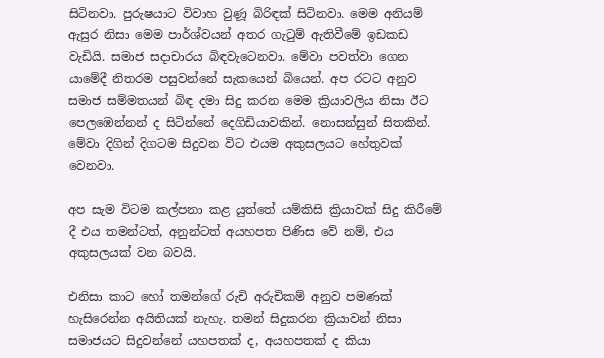සිටිනවා. පුරුෂයාට විවාහ වුණූ බිරිඳක් සිටිනවා. මෙම අනියම් ඇසුර නිසා මෙම පාර්ශ්වයන් අතර ගැටුම් ඇතිවීමේ ඉඩකඩ වැඩියි. සමාජ සදාචාරය බිඳවැටෙනවා. මේවා පවත්වා ගෙන යාමේදී නිතරම පසුවන්නේ සැකයෙන් බියෙන්. අප රටට අනුව සමාජ සම්මතයන් බිඳ දමා සිදු කරන මෙම ක්‍රියාවලිය නිසා ඊට පෙලඹෙන්නන් ද සිටින්නේ දෙගිඩියාවකින්. නොසන්සුන් සිතකින්. මේවා දිගින් දිගටම සිදුවන විට එයම අකුසලයට හේතුවක් වෙනවා.

අප සැම විටම කල්පනා කළ යුත්තේ යම්කිසි ක්‍රියාවක් සිදු කිරීමේ දී එය තමන්ටත්, අනුන්ටත් අයහපත පිණිස වේ නම්, එය අකුසලයක් වන බවයි.

එනිසා කාට හෝ තමන්ගේ රුචි අරුචිකම් අනුව පමණක් හැසිරෙන්න අයිතියක් නැහැ. තමන් සිදුකරන ක්‍රියාවන් නිසා සමාජයට සිදුවන්නේ යහපතක් ද, අයහපතක් ද කියා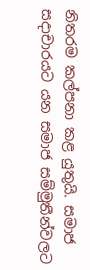නිතරම කල්පනා කළ යුතුයි. සමාජ සදාචාරයට යන සමාජ සම්මුතීන්වලට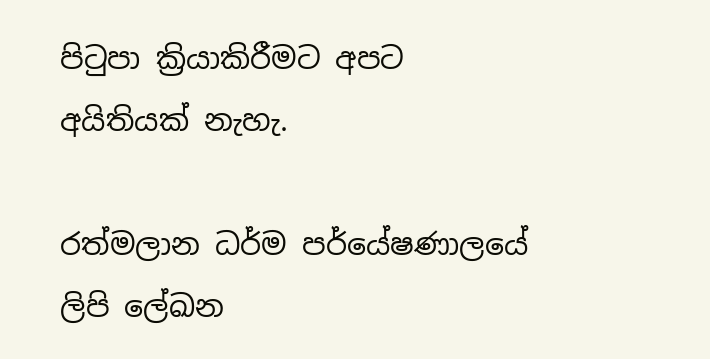පිටුපා ක්‍රියාකිරීමට අපට අයිතියක් නැහැ.

රත්මලාන ධර්ම පර්යේෂණාලයේ ලිපි ලේඛන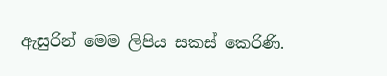ඇසුරින් මෙම ලිපිය සකස් කෙරිණි.